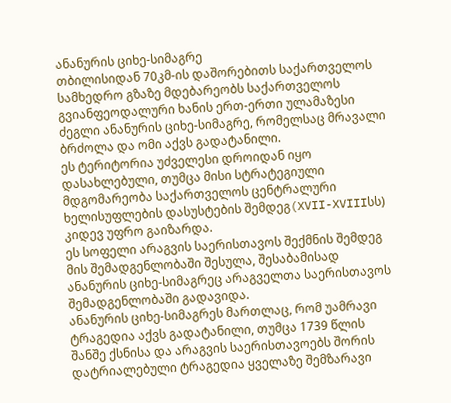ანანურის ციხე-სიმაგრე
თბილისიდან 70კმ-ის დაშორებითს საქართველოს სამხედრო გზაზე მდებარეობს საქართველოს გვიანფეოდალური ხანის ერთ-ერთი ულამაზესი ძეგლი ანანურის ციხე-სიმაგრე, რომელსაც მრავალი ბრძოლა და ომი აქვს გადატანილი.
ეს ტერიტორია უძველესი დროიდან იყო დასახლებული, თუმცა მისი სტრატეგიული მდგომარეობა საქართველოს ცენტრალური ხელისუფლების დასუსტების შემდეგ(XVII-XVIIIსს) კიდევ უფრო გაიზარდა.
ეს სოფელი არაგვის საერისთავოს შექმნის შემდეგ მის შემადგენლობაში შესულა, შესაბამისად ანანურის ციხე-სიმაგრეც არაგველთა საერისთავოს შემადგენლობაში გადავიდა.
ანანურის ციხე-სიმაგრეს მართლაც, რომ უამრავი ტრაგედია აქვს გადატანილი, თუმცა 1739 წლის შანშე ქსნისა და არაგვის საერისთავოებს შორის დატრიალებული ტრაგედია ყველაზე შემზარავი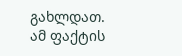გახლდათ. ამ ფაქტის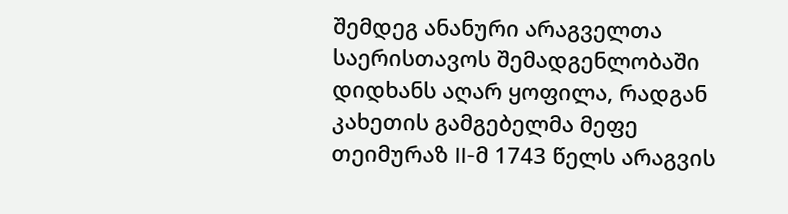შემდეგ ანანური არაგველთა საერისთავოს შემადგენლობაში დიდხანს აღარ ყოფილა, რადგან კახეთის გამგებელმა მეფე თეიმურაზ II-მ 1743 წელს არაგვის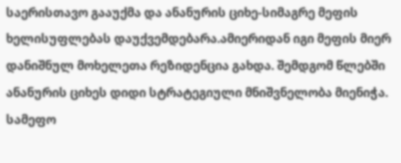საერისთავო გააუქმა და ანანურის ციხე-სიმაგრე მეფის ხელისუფლებას დაუქვემდებარა.ამიერიდან იგი მეფის მიერ დანიშნულ მოხელეთა რეზიდენცია გახდა. შემდგომ წლებში ანანურის ციხეს დიდი სტრატეგიული მნიშვნელობა მიენიჭა. სამეფო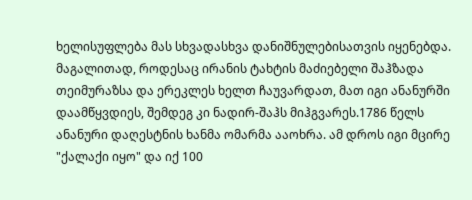ხელისუფლება მას სხვადასხვა დანიშნულებისათვის იყენებდა. მაგალითად, როდესაც ირანის ტახტის მაძიებელი შაჰზადა თეიმურაზსა და ერეკლეს ხელთ ჩაუვარდათ, მათ იგი ანანურში დაამწყვდიეს, შემდეგ კი ნადირ-შაჰს მიჰგვარეს.1786 წელს ანანური დაღესტნის ხანმა ომარმა ააოხრა. ამ დროს იგი მცირე "ქალაქი იყო" და იქ 100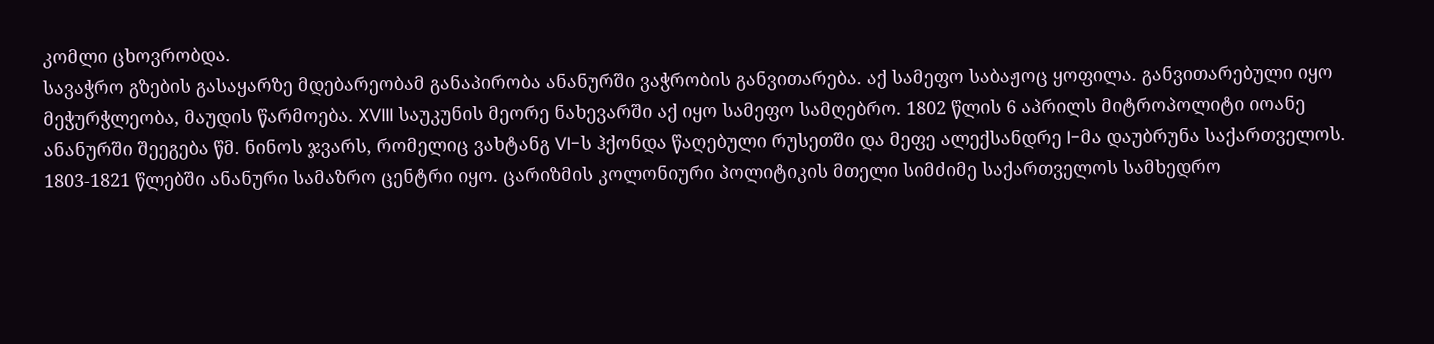კომლი ცხოვრობდა.
სავაჭრო გზების გასაყარზე მდებარეობამ განაპირობა ანანურში ვაჭრობის განვითარება. აქ სამეფო საბაჟოც ყოფილა. განვითარებული იყო მეჭურჭლეობა, მაუდის წარმოება. XVIII საუკუნის მეორე ნახევარში აქ იყო სამეფო სამღებრო. 1802 წლის 6 აპრილს მიტროპოლიტი იოანე ანანურში შეეგება წმ. ნინოს ჯვარს, რომელიც ვახტანგ VI-ს ჰქონდა წაღებული რუსეთში და მეფე ალექსანდრე I-მა დაუბრუნა საქართველოს.
1803-1821 წლებში ანანური სამაზრო ცენტრი იყო. ცარიზმის კოლონიური პოლიტიკის მთელი სიმძიმე საქართველოს სამხედრო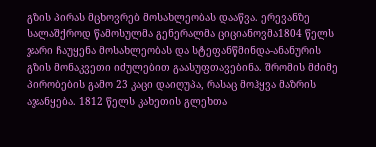გზის პირას მცხოვრებ მოსახლეობას დააწვა. ერევანზე სალაშქროდ წამოსულმა გენერალმა ციციანოვმა1804 წელს ჯარი ჩაუყენა მოსახლეობას და სტეფანწმინდა-ანანურის გზის მონაკვეთი იძულებით გაასუფთავებინა. შრომის მძიმე პირობების გამო 23 კაცი დაიღუპა, რასაც მოჰყვა მაზრის აჯანყება. 1812 წელს კახეთის გლეხთა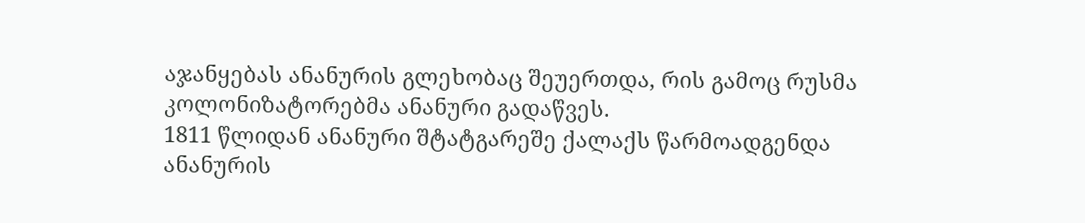აჯანყებას ანანურის გლეხობაც შეუერთდა, რის გამოც რუსმა კოლონიზატორებმა ანანური გადაწვეს.
1811 წლიდან ანანური შტატგარეშე ქალაქს წარმოადგენდა
ანანურის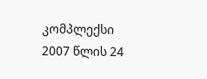კომპლექსი 2007 წლის 24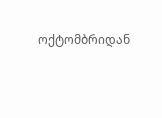ოქტომბრიდან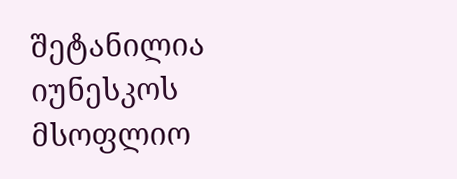შეტანილია იუნესკოს მსოფლიო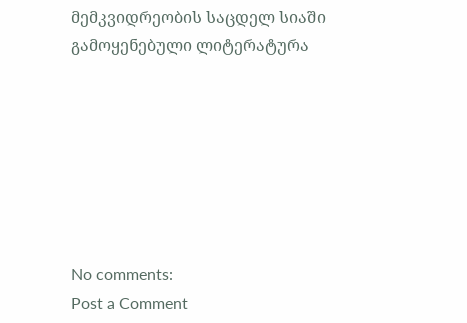მემკვიდრეობის საცდელ სიაში
გამოყენებული ლიტერატურა







No comments:
Post a Comment